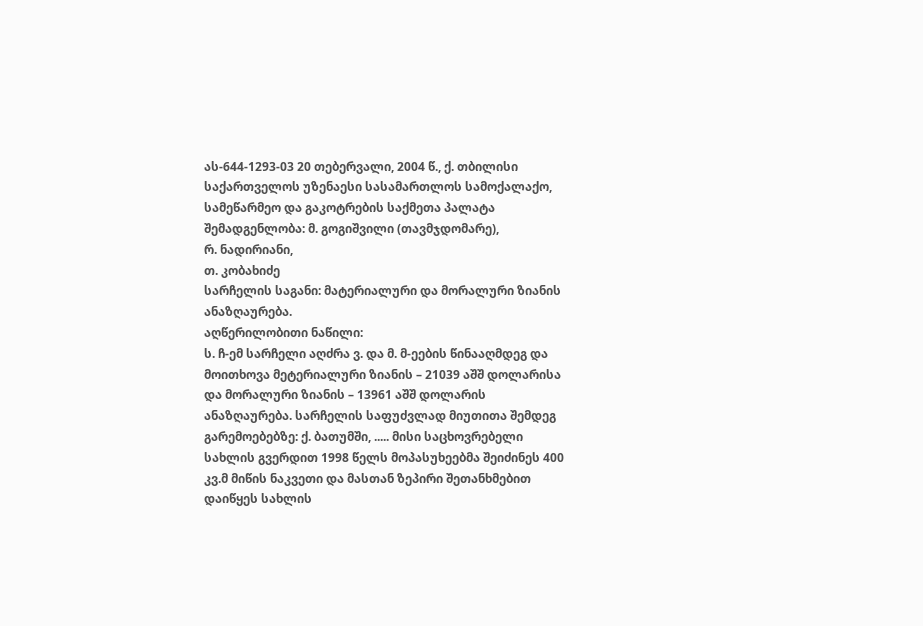ას-644-1293-03 20 თებერვალი, 2004 წ., ქ. თბილისი
საქართველოს უზენაესი სასამართლოს სამოქალაქო, სამეწარმეო და გაკოტრების საქმეთა პალატა
შემადგენლობა: მ. გოგიშვილი (თავმჯდომარე),
რ. ნადირიანი,
თ. კობახიძე
სარჩელის საგანი: მატერიალური და მორალური ზიანის ანაზღაურება.
აღწერილობითი ნაწილი:
ს. ჩ-ემ სარჩელი აღძრა ვ. და მ. მ-ეების წინააღმდეგ და მოითხოვა მეტერიალური ზიანის – 21039 აშშ დოლარისა და მორალური ზიანის – 13961 აშშ დოლარის ანაზღაურება. სარჩელის საფუძვლად მიუთითა შემდეგ გარემოებებზე: ქ. ბათუმში, ..... მისი საცხოვრებელი სახლის გვერდით 1998 წელს მოპასუხეებმა შეიძინეს 400 კვ.მ მიწის ნაკვეთი და მასთან ზეპირი შეთანხმებით დაიწყეს სახლის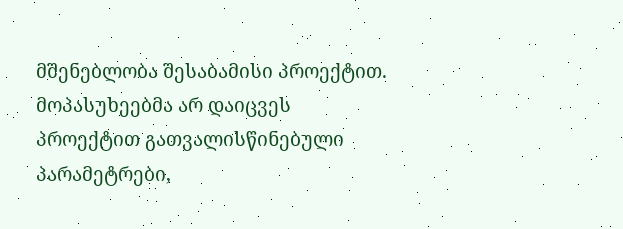მშენებლობა შესაბამისი პროექტით. მოპასუხეებმა არ დაიცვეს პროექტით გათვალისწინებული პარამეტრები,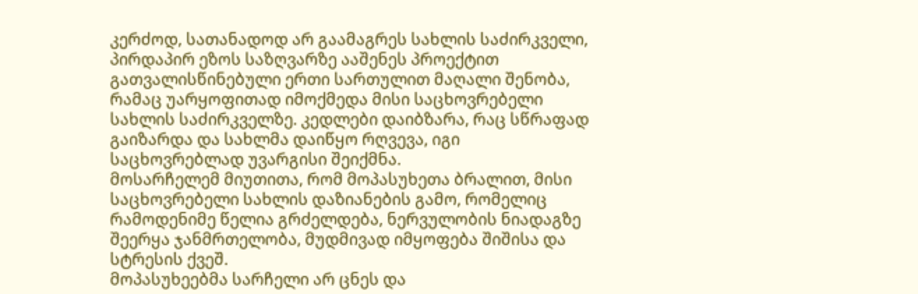კერძოდ, სათანადოდ არ გაამაგრეს სახლის საძირკველი, პირდაპირ ეზოს საზღვარზე ააშენეს პროექტით გათვალისწინებული ერთი სართულით მაღალი შენობა, რამაც უარყოფითად იმოქმედა მისი საცხოვრებელი სახლის საძირკველზე. კედლები დაიბზარა, რაც სწრაფად გაიზარდა და სახლმა დაიწყო რღვევა, იგი საცხოვრებლად უვარგისი შეიქმნა.
მოსარჩელემ მიუთითა, რომ მოპასუხეთა ბრალით, მისი საცხოვრებელი სახლის დაზიანების გამო, რომელიც რამოდენიმე წელია გრძელდება, ნერვულობის ნიადაგზე შეერყა ჯანმრთელობა, მუდმივად იმყოფება შიშისა და სტრესის ქვეშ.
მოპასუხეებმა სარჩელი არ ცნეს და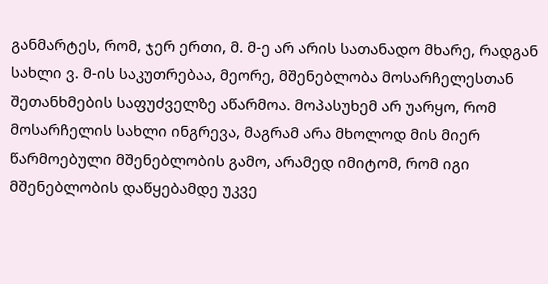განმარტეს, რომ, ჯერ ერთი, მ. მ-ე არ არის სათანადო მხარე, რადგან სახლი ვ. მ-ის საკუთრებაა, მეორე, მშენებლობა მოსარჩელესთან შეთანხმების საფუძველზე აწარმოა. მოპასუხემ არ უარყო, რომ მოსარჩელის სახლი ინგრევა, მაგრამ არა მხოლოდ მის მიერ წარმოებული მშენებლობის გამო, არამედ იმიტომ, რომ იგი მშენებლობის დაწყებამდე უკვე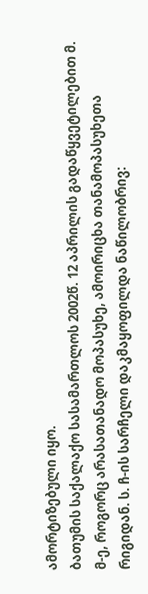ამორტიზებული იყო.
ბათუმის საქალაქო სასამართლოს 2002წ. 12 აპრილის გადაწყვეტილებით მ. მ-ე, როგორც არასათანადო მოპასუხე, ამოირიცხა თანამოპასუხეთა რიგიდან. ს. ჩ-ის სარჩელი დაკმაყოფილდა ნაწილობრივ: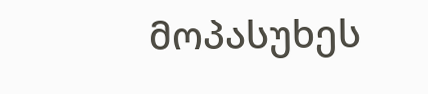მოპასუხეს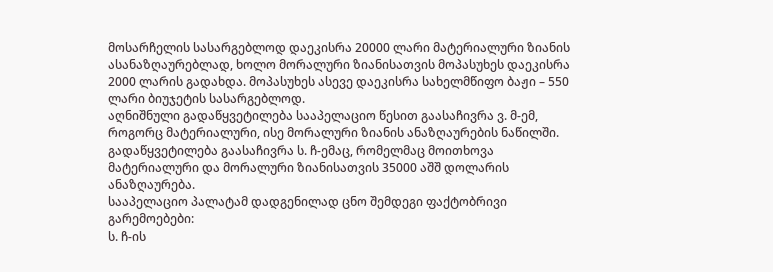მოსარჩელის სასარგებლოდ დაეკისრა 20000 ლარი მატერიალური ზიანის ასანაზღაურებლად, ხოლო მორალური ზიანისათვის მოპასუხეს დაეკისრა 2000 ლარის გადახდა. მოპასუხეს ასევე დაეკისრა სახელმწიფო ბაჟი – 550 ლარი ბიუჯეტის სასარგებლოდ.
აღნიშნული გადაწყვეტილება სააპელაციო წესით გაასაჩივრა ვ. მ-ემ, როგორც მატერიალური, ისე მორალური ზიანის ანაზღაურების ნაწილში. გადაწყვეტილება გაასაჩივრა ს. ჩ-ემაც, რომელმაც მოითხოვა მატერიალური და მორალური ზიანისათვის 35000 აშშ დოლარის ანაზღაურება.
სააპელაციო პალატამ დადგენილად ცნო შემდეგი ფაქტობრივი გარემოებები:
ს. ჩ-ის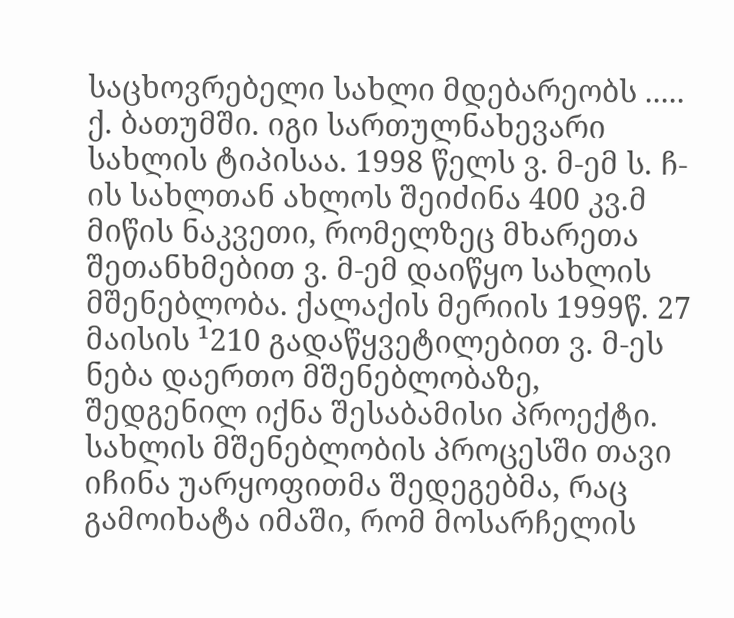საცხოვრებელი სახლი მდებარეობს ..... ქ. ბათუმში. იგი სართულნახევარი სახლის ტიპისაა. 1998 წელს ვ. მ-ემ ს. ჩ-ის სახლთან ახლოს შეიძინა 400 კვ.მ მიწის ნაკვეთი, რომელზეც მხარეთა შეთანხმებით ვ. მ-ემ დაიწყო სახლის მშენებლობა. ქალაქის მერიის 1999წ. 27 მაისის ¹210 გადაწყვეტილებით ვ. მ-ეს ნება დაერთო მშენებლობაზე, შედგენილ იქნა შესაბამისი პროექტი. სახლის მშენებლობის პროცესში თავი იჩინა უარყოფითმა შედეგებმა, რაც გამოიხატა იმაში, რომ მოსარჩელის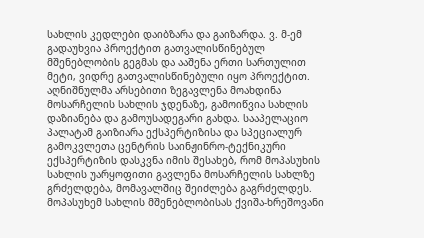სახლის კედლები დაიბზარა და გაიზარდა. ვ. მ-ემ გადაუხვია პროექტით გათვალისწინებულ მშენებლობის გეგმას და ააშენა ერთი სართულით მეტი, ვიდრე გათვალისწინებული იყო პროექტით. აღნიშნულმა არსებითი ზეგავლენა მოახდინა მოსარჩელის სახლის ჯდენაზე, გამოიწვია სახლის დაზიანება და გამოუსადეგარი გახდა. სააპელაციო პალატამ გაიზიარა ექსპერტიზისა და სპეციალურ გამოკვლეთა ცენტრის საინჟინრო-ტექნიკური ექსპერტიზის დასკვნა იმის შესახებ, რომ მოპასუხის სახლის უარყოფითი გავლენა მოსარჩელის სახლზე გრძელდება, მომავალშიც შეიძლება გაგრძელდეს. მოპასუხემ სახლის მშენებლობისას ქვიშა-ხრეშოვანი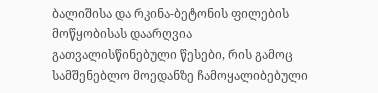ბალიშისა და რკინა-ბეტონის ფილების მოწყობისას დაარღვია გათვალისწინებული წესები, რის გამოც სამშენებლო მოედანზე ჩამოყალიბებული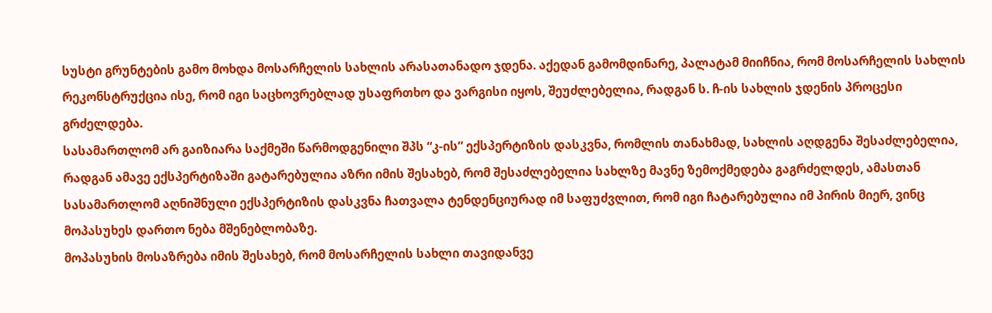სუსტი გრუნტების გამო მოხდა მოსარჩელის სახლის არასათანადო ჯდენა. აქედან გამომდინარე, პალატამ მიიჩნია, რომ მოსარჩელის სახლის რეკონსტრუქცია ისე, რომ იგი საცხოვრებლად უსაფრთხო და ვარგისი იყოს, შეუძლებელია, რადგან ს. ჩ-ის სახლის ჯდენის პროცესი გრძელდება.
სასამართლომ არ გაიზიარა საქმეში წარმოდგენილი შპს “კ-ის” ექსპერტიზის დასკვნა, რომლის თანახმად, სახლის აღდგენა შესაძლებელია, რადგან ამავე ექსპერტიზაში გატარებულია აზრი იმის შესახებ, რომ შესაძლებელია სახლზე მავნე ზემოქმედება გაგრძელდეს, ამასთან სასამართლომ აღნიშნული ექსპერტიზის დასკვნა ჩათვალა ტენდენციურად იმ საფუძვლით, რომ იგი ჩატარებულია იმ პირის მიერ, ვინც მოპასუხეს დართო ნება მშენებლობაზე.
მოპასუხის მოსაზრება იმის შესახებ, რომ მოსარჩელის სახლი თავიდანვე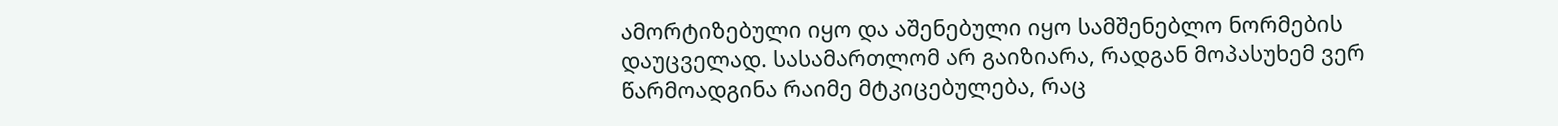ამორტიზებული იყო და აშენებული იყო სამშენებლო ნორმების დაუცველად. სასამართლომ არ გაიზიარა, რადგან მოპასუხემ ვერ წარმოადგინა რაიმე მტკიცებულება, რაც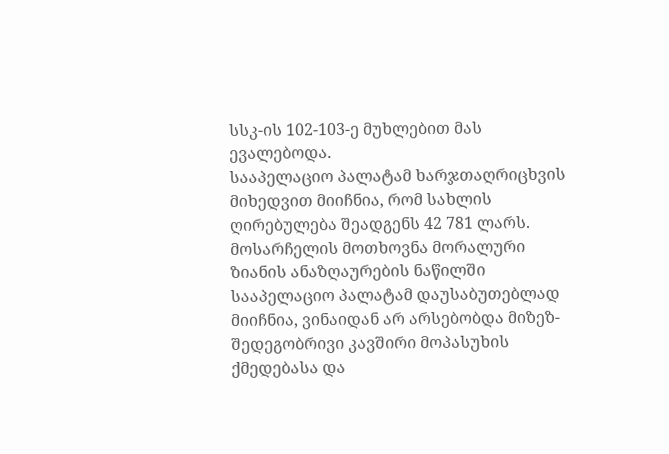სსკ-ის 102-103-ე მუხლებით მას ევალებოდა.
სააპელაციო პალატამ ხარჯთაღრიცხვის მიხედვით მიიჩნია, რომ სახლის ღირებულება შეადგენს 42 781 ლარს.
მოსარჩელის მოთხოვნა მორალური ზიანის ანაზღაურების ნაწილში სააპელაციო პალატამ დაუსაბუთებლად მიიჩნია, ვინაიდან არ არსებობდა მიზეზ-შედეგობრივი კავშირი მოპასუხის ქმედებასა და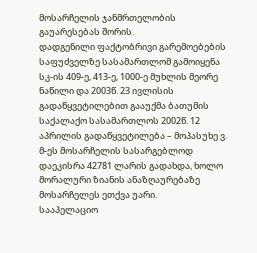მოსარჩელის ჯანმრთელობის გაუარესებას შორის.
დადგენილი ფაქტობრივი გარემოებების საფუძველზე სასამართლომ გამოიყენა სკ-ის 409-ე, 413-ე, 1000-ე მუხლის მეორე ნაწილი და 2003წ. 23 ივლისის გადაწყვეტილებით გააუქმა ბათუმის საქალაქო სასამართლოს 2002წ. 12 აპრილის გადაწყვეტილება – მოპასუხე ვ. მ-ეს მოსარჩელის სასარგებლოდ დაეკისრა 42781 ლარის გადახდა, ხოლო მორალური ზიანის ანაზღაურებაზე მოსარჩელეს ეთქვა უარი.
სააპელაციო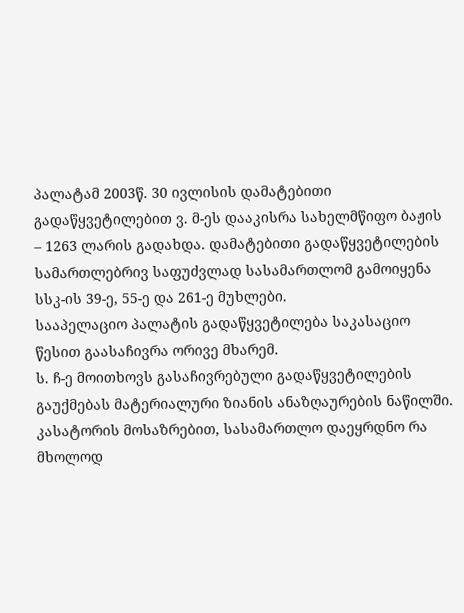პალატამ 2003წ. 30 ივლისის დამატებითი გადაწყვეტილებით ვ. მ-ეს დააკისრა სახელმწიფო ბაჟის – 1263 ლარის გადახდა. დამატებითი გადაწყვეტილების სამართლებრივ საფუძვლად სასამართლომ გამოიყენა სსკ-ის 39-ე, 55-ე და 261-ე მუხლები.
სააპელაციო პალატის გადაწყვეტილება საკასაციო წესით გაასაჩივრა ორივე მხარემ.
ს. ჩ-ე მოითხოვს გასაჩივრებული გადაწყვეტილების გაუქმებას მატერიალური ზიანის ანაზღაურების ნაწილში. კასატორის მოსაზრებით, სასამართლო დაეყრდნო რა მხოლოდ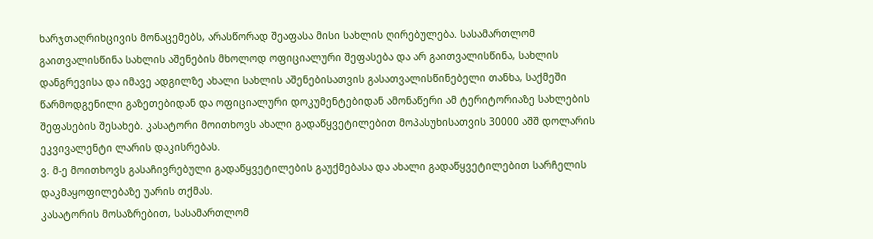ხარჯთაღრიხცივის მონაცემებს, არასწორად შეაფასა მისი სახლის ღირებულება. სასამართლომ გაითვალისწინა სახლის აშენების მხოლოდ ოფიციალური შეფასება და არ გაითვალისწინა, სახლის დანგრევისა და იმავე ადგილზე ახალი სახლის აშენებისათვის გასათვალისწინებელი თანხა, საქმეში წარმოდგენილი გაზეთებიდან და ოფიციალური დოკუმენტებიდან ამონაწერი ამ ტერიტორიაზე სახლების შეფასების შესახებ. კასატორი მოითხოვს ახალი გადაწყვეტილებით მოპასუხისათვის 30000 აშშ დოლარის ეკვივალენტი ლარის დაკისრებას.
ვ. მ-ე მოითხოვს გასაჩივრებული გადაწყვეტილების გაუქმებასა და ახალი გადაწყვეტილებით სარჩელის დაკმაყოფილებაზე უარის თქმას.
კასატორის მოსაზრებით, სასამართლომ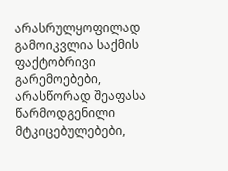არასრულყოფილად გამოიკვლია საქმის ფაქტობრივი გარემოებები, არასწორად შეაფასა წარმოდგენილი მტკიცებულებები,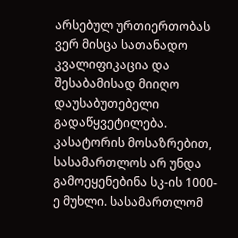არსებულ ურთიერთობას ვერ მისცა სათანადო კვალიფიკაცია და შესაბამისად მიიღო დაუსაბუთებელი გადაწყვეტილება.
კასატორის მოსაზრებით, სასამართლოს არ უნდა გამოეყენებინა სკ-ის 1000-ე მუხლი. სასამართლომ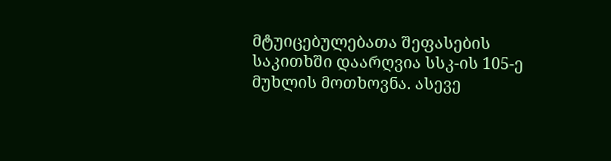მტუიცებულებათა შეფასების საკითხში დაარღვია სსკ-ის 105-ე მუხლის მოთხოვნა. ასევე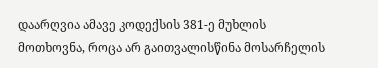დაარღვია ამავე კოდექსის 381-ე მუხლის მოთხოვნა, როცა არ გაითვალისწინა მოსარჩელის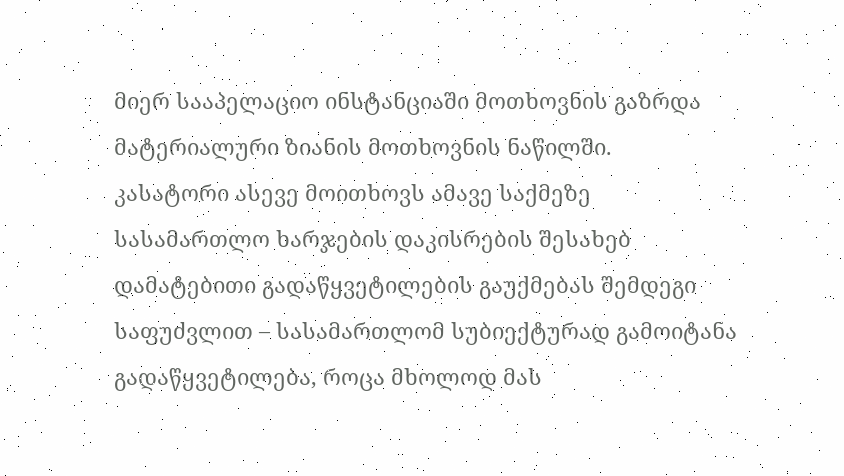მიერ სააპელაციო ინსტანციაში მოთხოვნის გაზრდა მატერიალური ზიანის მოთხოვნის ნაწილში.
კასატორი ასევე მოითხოვს ამავე საქმეზე სასამართლო ხარჯების დაკისრების შესახებ დამატებითი გადაწყვეტილების გაუქმებას შემდეგი საფუძვლით – სასამართლომ სუბიექტურად გამოიტანა გადაწყვეტილება, როცა მხოლოდ მას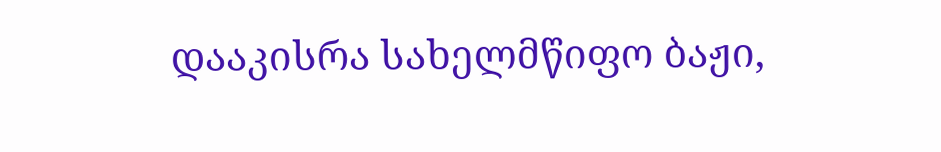დააკისრა სახელმწიფო ბაჟი,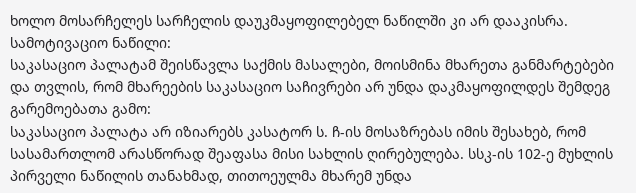ხოლო მოსარჩელეს სარჩელის დაუკმაყოფილებელ ნაწილში კი არ დააკისრა.
სამოტივაციო ნაწილი:
საკასაციო პალატამ შეისწავლა საქმის მასალები, მოისმინა მხარეთა განმარტებები და თვლის, რომ მხარეების საკასაციო საჩივრები არ უნდა დაკმაყოფილდეს შემდეგ გარემოებათა გამო:
საკასაციო პალატა არ იზიარებს კასატორ ს. ჩ-ის მოსაზრებას იმის შესახებ, რომ სასამართლომ არასწორად შეაფასა მისი სახლის ღირებულება. სსკ-ის 102-ე მუხლის პირველი ნაწილის თანახმად, თითოეულმა მხარემ უნდა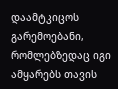დაამტკიცოს გარემოებანი, რომლებზედაც იგი ამყარებს თავის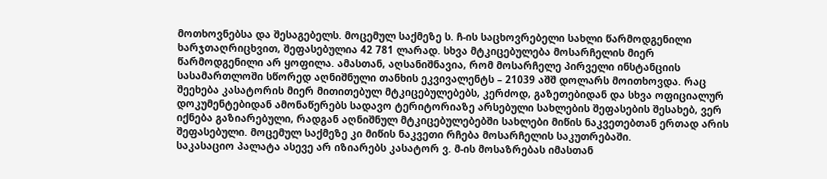მოთხოვნებსა და შესაგებელს. მოცემულ საქმეზე ს. ჩ-ის საცხოვრებელი სახლი წარმოდგენილი ხარჯთაღრიცხვით, შეფასებულია 42 781 ლარად. სხვა მტკიცებულება მოსარჩელის მიერ წარმოდგენილი არ ყოფილა. ამასთან, აღსანიშნავია, რომ მოსარჩელე პირველი ინსტანციის სასამართლოში სწორედ აღნიშნული თანხის ეკვივალენტს – 21039 აშშ დოლარს მოითხოვდა. რაც შეეხება კასატორის მიერ მითითებულ მტკიცებულებებს, კერძოდ, გაზეთებიდან და სხვა ოფიციალურ დოკუმენტებიდან ამონაწერებს სადავო ტერიტორიაზე არსებული სახლების შეფასების შესახებ, ვერ იქნება გაზიარებული, რადგან აღნიშნულ მტკიცებულებებში სახლები მიწის ნაკვეთებთან ერთად არის შეფასებული. მოცემულ საქმეზე კი მიწის ნაკვეთი რჩება მოსარჩელის საკუთრებაში.
საკასაციო პალატა ასევე არ იზიარებს კასატორ ვ. მ-ის მოსაზრებას იმასთან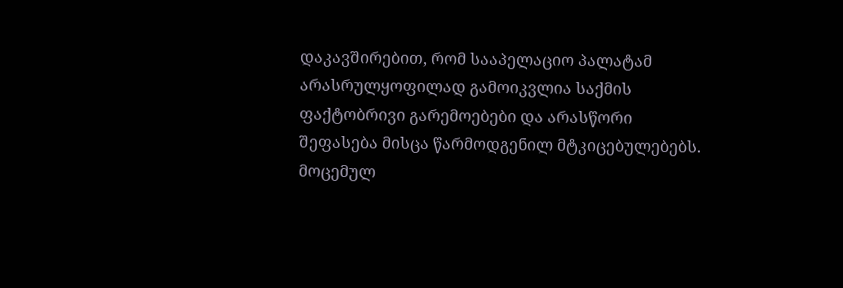დაკავშირებით, რომ სააპელაციო პალატამ არასრულყოფილად გამოიკვლია საქმის ფაქტობრივი გარემოებები და არასწორი შეფასება მისცა წარმოდგენილ მტკიცებულებებს. მოცემულ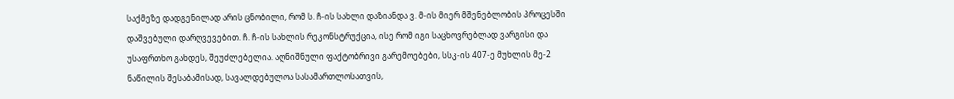საქმეზე დადგენილად არის ცნობილი, რომ ს. ჩ-ის სახლი დაზიანდა ვ. მ-ის მიერ მშენებლობის პროცესში დაშვებული დარღვევებით. ჩ. ჩ-ის სახლის რეკონსტრუქცია, ისე რომ იგი საცხოვრებლად ვარგისი და უსაფრთხო გახდეს, შეუძლებელია. აღნიშნული ფაქტობრივი გარემოებები, სსკ-ის 407-ე მუხლის მე-2 ნაწილის შესაბამისად, სავალდებულოა სასამართლოსათვის,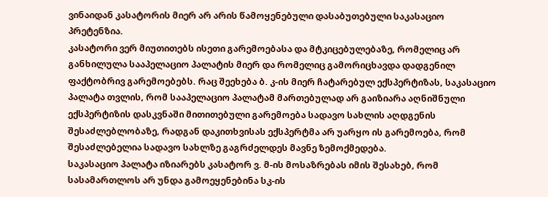ვინაიდან კასატორის მიერ არ არის წამოყენებული დასაბუთებული საკასაციო პრეტენზია.
კასატორი ვერ მიუთითებს ისეთი გარემოებასა და მტკიცებულებაზე, რომელიც არ განხილულა სააპელაციო პალატის მიერ და რომელიც გამორიცხავდა დადგენილ ფაქტობრივ გარემოებებს. რაც შეეხება ბ. კ-ის მიერ ჩატარებულ ექსპერტიზას, საკასაციო პალატა თვლის, რომ სააპელაციო პალატამ მართებულად არ გაიზიარა აღნიშნული ექსპერტიზის დასკვნაში მითითებული გარემოება სადავო სახლის აღდგენის შესაძლებლობაზე, რადგან დაკითხვისას ექსპერტმა არ უარყო ის გარემოება, რომ შესაძლებელია სადავო სახლზე გაგრძელდეს მავნე ზემოქმედება.
საკასაციო პალატა იზიარებს კასატორ ვ. მ-ის მოსაზრებას იმის შესახებ, რომ სასამართლოს არ უნდა გამოეყენებინა სკ-ის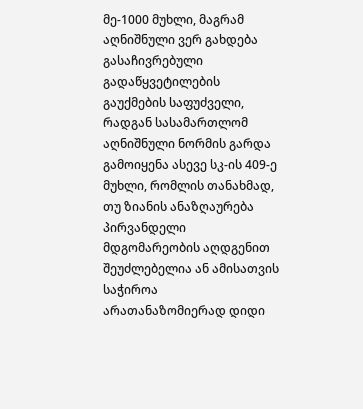მე-1000 მუხლი, მაგრამ აღნიშნული ვერ გახდება გასაჩივრებული გადაწყვეტილების გაუქმების საფუძველი, რადგან სასამართლომ აღნიშნული ნორმის გარდა გამოიყენა ასევე სკ-ის 409-ე მუხლი, რომლის თანახმად, თუ ზიანის ანაზღაურება პირვანდელი მდგომარეობის აღდგენით შეუძლებელია ან ამისათვის საჭიროა არათანაზომიერად დიდი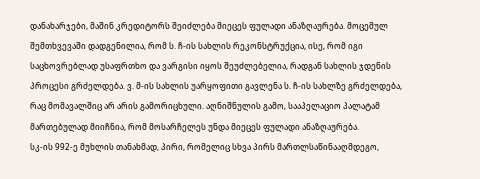დანახარჯები, მაშინ კრედიტორს შეიძლება მიეცეს ფულადი ანაზღაურება. მოცემულ შემთხვევაში დადგენილია, რომ ს. ჩ-ის სახლის რეკონსტრუქცია, ისე, რომ იგი საცხოვრებლად უსაფრთხო და ვარგისი იყოს შეუძლებელია, რადგან სახლის ჯდენის პროცესი გრძელდება. ვ. მ-ის სახლის უარყოფითი გავლენა ს. ჩ-ის სახლზე გრძელდება, რაც მომავალშიც არ არის გამორიცხული. აღნიშნულის გამო, სააპელაციო პალატამ მართებულად მიიჩნია, რომ მოსარჩელეს უნდა მიეცეს ფულადი ანაზღაურება.
სკ-ის 992-ე მუხლის თანახმად, პირი, რომელიც სხვა პირს მართლსაწინააღმდეგო,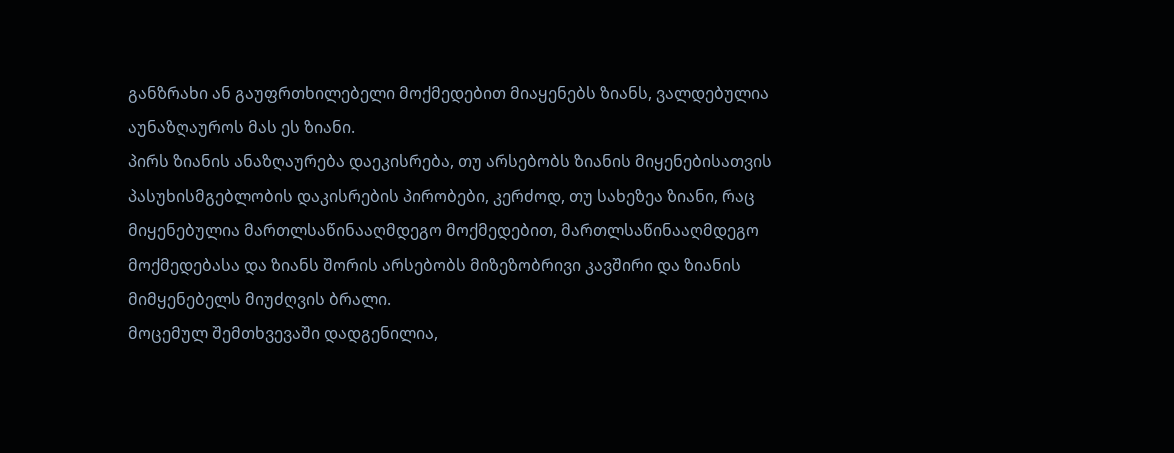განზრახი ან გაუფრთხილებელი მოქმედებით მიაყენებს ზიანს, ვალდებულია აუნაზღაუროს მას ეს ზიანი.
პირს ზიანის ანაზღაურება დაეკისრება, თუ არსებობს ზიანის მიყენებისათვის პასუხისმგებლობის დაკისრების პირობები, კერძოდ, თუ სახეზეა ზიანი, რაც მიყენებულია მართლსაწინააღმდეგო მოქმედებით, მართლსაწინააღმდეგო მოქმედებასა და ზიანს შორის არსებობს მიზეზობრივი კავშირი და ზიანის მიმყენებელს მიუძღვის ბრალი.
მოცემულ შემთხვევაში დადგენილია,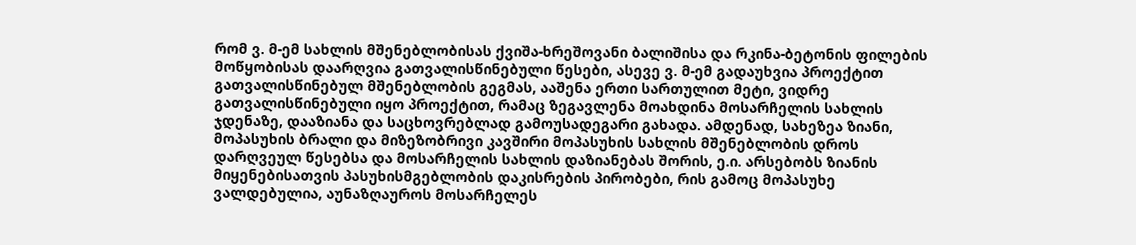რომ ვ. მ-ემ სახლის მშენებლობისას ქვიშა-ხრეშოვანი ბალიშისა და რკინა-ბეტონის ფილების მოწყობისას დაარღვია გათვალისწინებული წესები, ასევე ვ. მ-ემ გადაუხვია პროექტით გათვალისწინებულ მშენებლობის გეგმას, ააშენა ერთი სართულით მეტი, ვიდრე გათვალისწინებული იყო პროექტით, რამაც ზეგავლენა მოახდინა მოსარჩელის სახლის ჯდენაზე, დააზიანა და საცხოვრებლად გამოუსადეგარი გახადა. ამდენად, სახეზეა ზიანი, მოპასუხის ბრალი და მიზეზობრივი კავშირი მოპასუხის სახლის მშენებლობის დროს დარღვეულ წესებსა და მოსარჩელის სახლის დაზიანებას შორის, ე.ი. არსებობს ზიანის მიყენებისათვის პასუხისმგებლობის დაკისრების პირობები, რის გამოც მოპასუხე ვალდებულია, აუნაზღაუროს მოსარჩელეს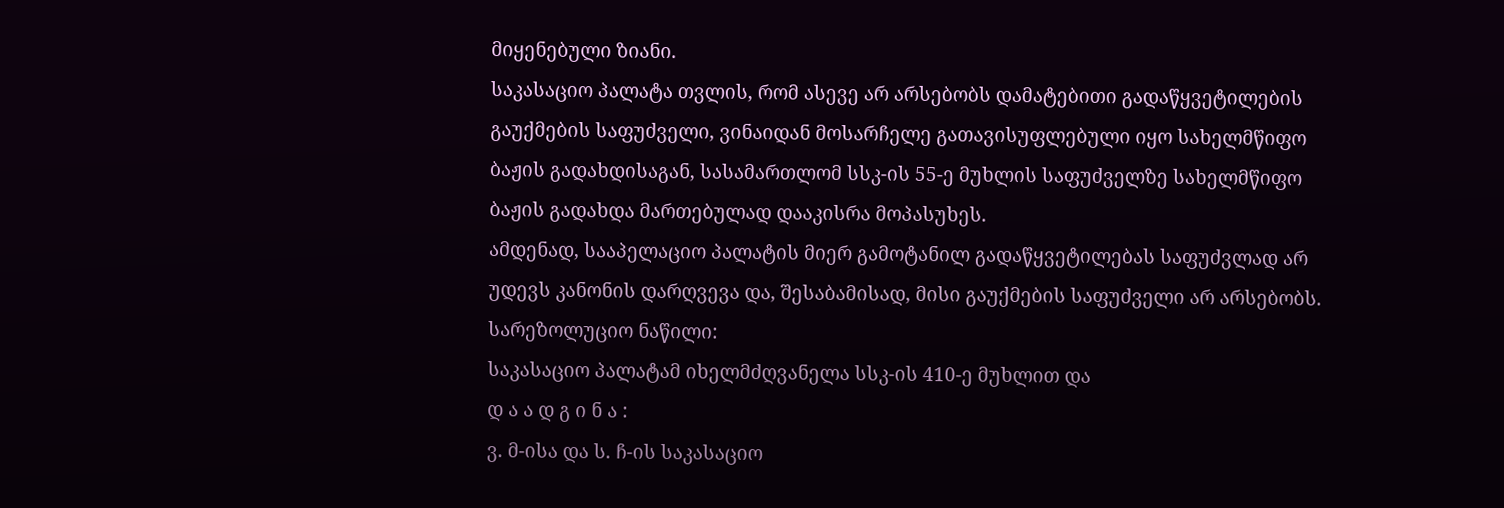მიყენებული ზიანი.
საკასაციო პალატა თვლის, რომ ასევე არ არსებობს დამატებითი გადაწყვეტილების გაუქმების საფუძველი, ვინაიდან მოსარჩელე გათავისუფლებული იყო სახელმწიფო ბაჟის გადახდისაგან, სასამართლომ სსკ-ის 55-ე მუხლის საფუძველზე სახელმწიფო ბაჟის გადახდა მართებულად დააკისრა მოპასუხეს.
ამდენად, სააპელაციო პალატის მიერ გამოტანილ გადაწყვეტილებას საფუძვლად არ უდევს კანონის დარღვევა და, შესაბამისად, მისი გაუქმების საფუძველი არ არსებობს.
სარეზოლუციო ნაწილი:
საკასაციო პალატამ იხელმძღვანელა სსკ-ის 410-ე მუხლით და
დ ა ა დ გ ი ნ ა :
ვ. მ-ისა და ს. ჩ-ის საკასაციო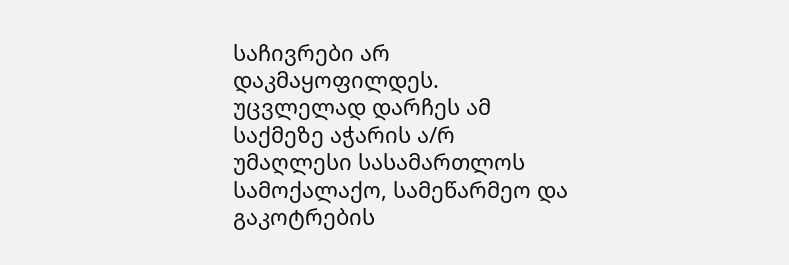საჩივრები არ დაკმაყოფილდეს.
უცვლელად დარჩეს ამ საქმეზე აჭარის ა/რ უმაღლესი სასამართლოს სამოქალაქო, სამეწარმეო და გაკოტრების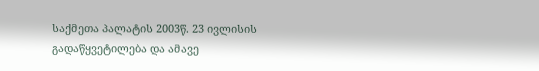საქმეთა პალატის 2003წ. 23 ივლისის გადაწყვეტილება და ამავე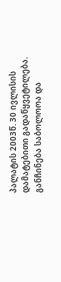პალატის 2003წ. 30 ივლისის დამატებითი გადაწყვეტილება.
განჩინება საბოლოოა და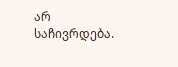არ საჩივრდება.